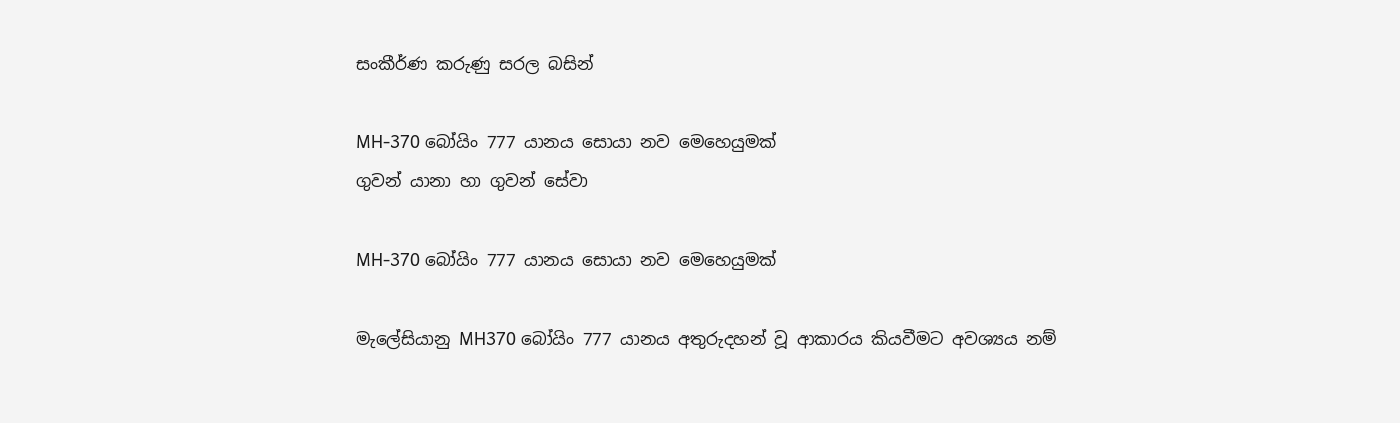සංකීර්ණ කරුණු සරල බසින්

MH-370 බෝයිං 777 යානය සොයා නව මෙහෙයුමක්
ගුවන් යානා හා ගුවන් සේවා

MH-370 බෝයිං 777 යානය සොයා නව මෙහෙයුමක්

මැලේසියානු MH370 බෝයිං 777 යානය අතුරුදහන් වූ ආකාරය කියවීමට අවශ්‍යය නම්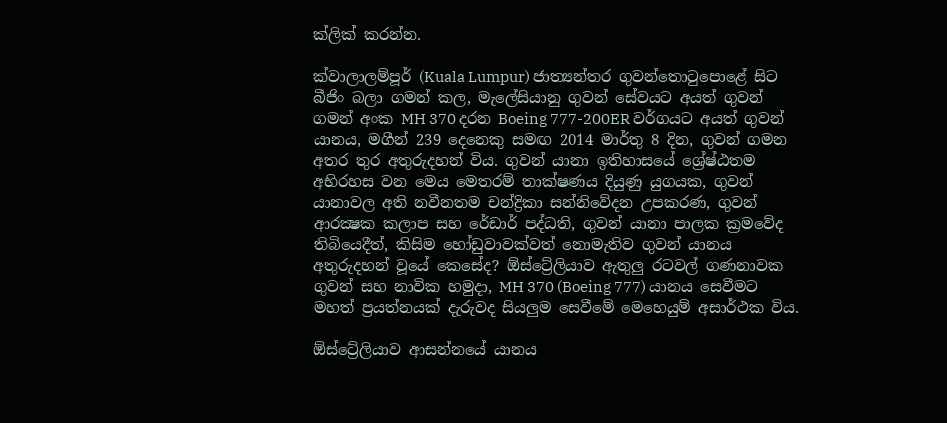ක්ලික් කරන්න.

ක්වාලාලම්පූර් (Kuala Lumpur) ජාත්‍යන්තර ගුවන්තොටුපොළේ සිට බීජිං බලා ගමන් කල, මැලේසියානු ගුවන් සේවයට අයත් ගුවන් ගමන් අංක MH 370 දරන Boeing 777-200ER වර්ගයට අයත් ගුවන් යානය, මගීන් 239 දෙනෙකු සමඟ 2014 මාර්තු 8 දින, ගුවන් ගමන අතර තුර අතුරුදහන් විය. ගුවන් යානා ඉතිහාසයේ ශ්‍රේෂ්ඨතම අභිරහස වන මෙය මෙතරම් තාක්ෂණය දියුණු යුගයක, ගුවන් යානාවල අති නවීනතම චන්ද්‍රිකා සන්නිවේදන උපකරණ, ගුවන් ආරක්‍ෂක කලාප සහ රේඩාර් පද්ධති, ගුවන් යානා පාලක ක්‍රමවේද තිබියෙදීත්, කිසිම හෝඩුවාවක්වත් නොමැතිව ගුවන් යානය අතුරුදහන් වූයේ කෙසේද? ඕස්ට්‍රේලියාව ඇතුලු රටවල් ගණනාවක ගුවන් සහ නාවික හමුදා, MH 370 (Boeing 777) යානය සෙවීමට මහත් ප්‍රයත්නයක් දැරුවද සියලුම සෙවීමේ මෙහෙයුම් අසාර්ථක විය.

ඕස්ට්‍රේලියාව ආසන්නයේ යානය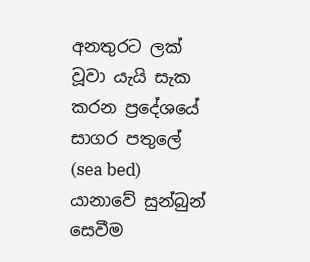අනතුරට ලක් වූවා යැයි සැක කරන ප්‍රදේශයේ සාගර පතුලේ (sea bed) යානාවේ සුන්බුන් සෙවීම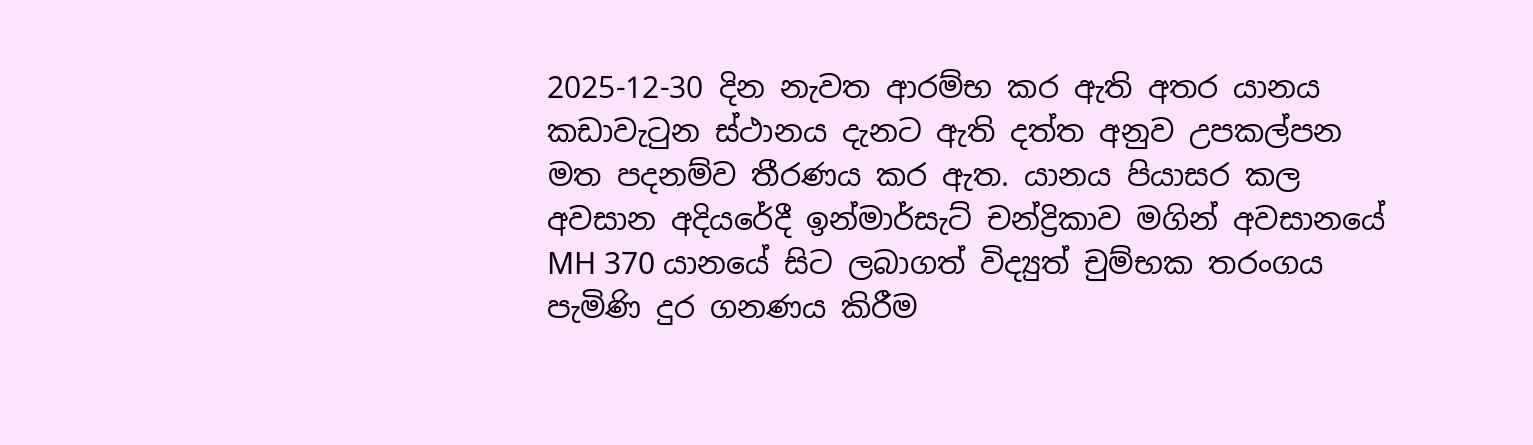2025-12-30 දින නැවත ආරම්භ කර ඇති අතර යානය කඩාවැටුන ස්ථානය දැනට ඇති දත්ත අනුව උපකල්පන මත පදනම්ව තීරණය කර ඇත. යානය පියාසර කල අවසාන අදියරේදී ඉන්මාර්සැට් චන්ද්‍රිකාව මගින් අවසානයේ MH 370 යානයේ සිට ලබාගත් විද්‍යුත් චුම්භක තරංගය පැමිණි දුර ගනණය කිරීම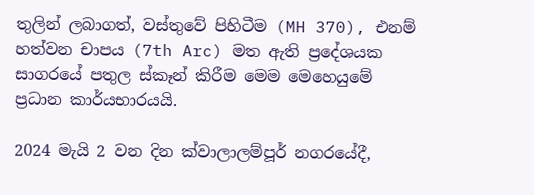තුලින් ලබාගත්, වස්තුවේ පිහිටීම (MH 370), එනම් හත්වන චාපය (7th Arc) මත ඇති ප්‍රදේශයක සාගරයේ පතුල ස්කෑන් කිරීම මෙම මෙහෙයුමේ ප්‍රධාන කාර්යභාරයයි.

2024 මැයි 2 වන දින ක්වාලාලම්පූර් නගරයේදී,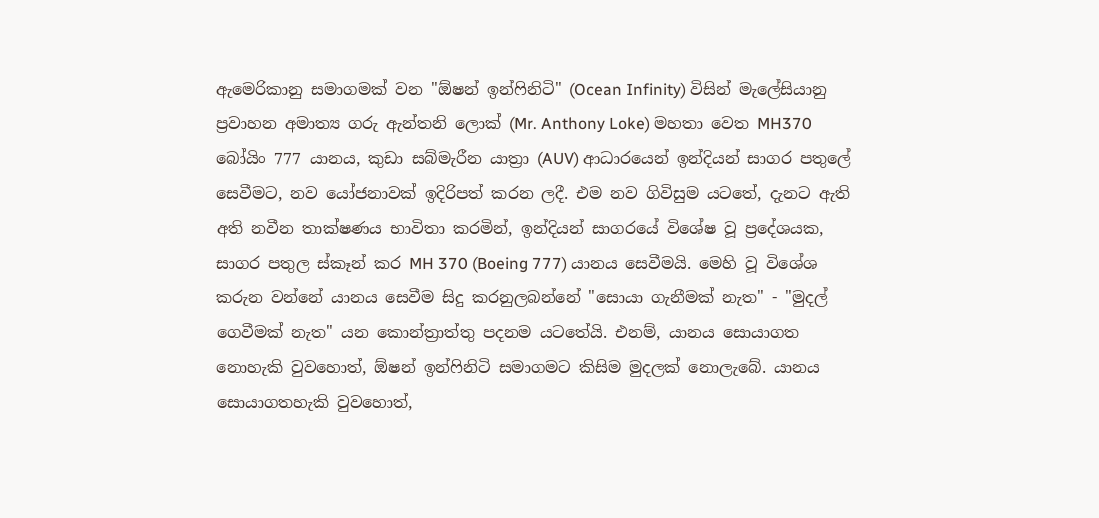ඇමෙරිකානු සමාගමක් වන "ඕෂන් ඉන්ෆිනිටි" (Ocean Infinity) විසින් මැලේසියානු ප්‍රවාහන අමාත්‍ය ගරු ඇන්තනි ලොක් (Mr. Anthony Loke) මහතා වෙත MH370 බෝයිං 777 යානය, කුඩා සබ්මැරීන යාත්‍රා (AUV) ආධාරයෙන් ඉන්දියන් සාගර පතුලේ සෙවීමට, නව යෝජනාවක් ඉදිරිපත් කරන ලදී. එම නව ගිවිසුම යටතේ, දැනට ඇති අති නවීන තාක්ෂණය භාවිතා කරමින්, ඉන්දියන් සාගරයේ විශේෂ වූ ප්‍රදේශයක, සාගර පතුල ස්කෑන් කර MH 370 (Boeing 777) යානය සෙවීමයි. මෙහි වූ විශේශ කරුන වන්නේ යානය සෙවීම සිදු කරනුලබන්නේ "සොයා ගැනීමක් නැත" - "මුදල් ගෙවීමක් නැත" යන කොන්ත්‍රාත්තු පදනම යටතේයි. එනම්, යානය සොයාගත නොහැකි වුවහොත්, ඕෂන් ඉන්ෆිනිටි සමාගමට කිසිම මුදලක් නොලැබේ. යානය සොයාගතහැකි වුවහොත්,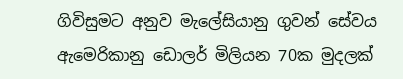ගිවිසුමට අනුව මැලේසියානු ගුවන් සේවය ඇමෙරිකානු ඩොලර් මිලියන 70ක මුදලක්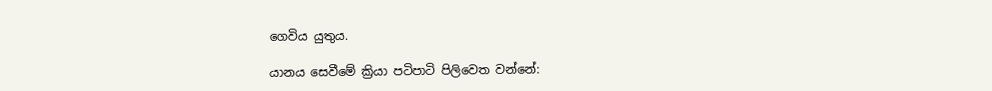ගෙවිය යුතුය.

යානය සෙවීමේ ක්‍රියා පටිපාටි පිලිවෙත වන්නේ: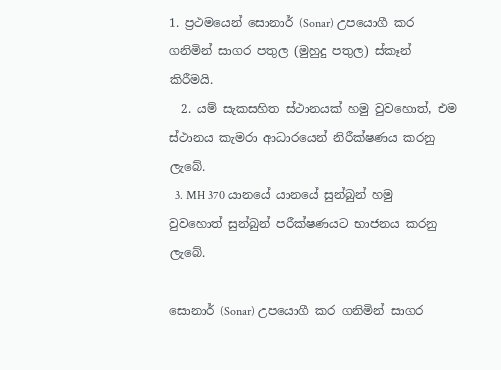1. ප්‍රථමයෙන් සොනාර් (Sonar) උපයොගී කර ගනිමින් සාගර පතුල (මුහුදු පතුල) ස්කෑන් කිරීමයි.
  2. යම් සැකසහිත ස්ථානයක් හමු වුවහොත්, එම ස්ථානය කැමරා ආධාරයෙන් නිරීක්ෂණය කරනු ලැබේ.
  3. MH 370 යානයේ යානයේ සුන්බුන් හමු වුවහොත් සුන්බුන් පරීක්ෂණයට භාජනය කරනු ලැබේ.

සොනාර් (Sonar) උපයොගී කර ගනිමින් සාගර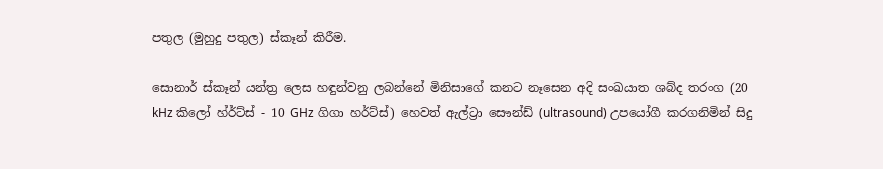පතුල (මුහුදු පතුල) ස්කෑන් කිරීම.

සොනාර් ස්කෑන් යන්ත්‍ර ලෙස හඳුන්වනු ලබන්නේ මිනිසාගේ කනට නෑසෙන අදි සංඛයාත ශබ්ද තරංග (20 kHz කිලෝ හ්ර්ට්ස් - 10 GHz ගිගා හර්ට්ස්) හෙවත් ඇල්ට්‍රා සෞන්ඩ් (ultrasound) උපයෝගී කරගනිමින් සිදු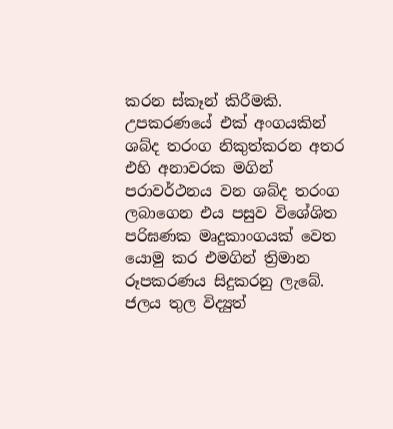කරන ස්කෑන් කිරීමකි. උපකරණයේ එක් අංගයකින් ශබ්ද තරංග නිකුත්කරන අතර එහි අනාවරක මගින් පරාවර්ථනය වන ශබ්ද තරංග ලබාගෙන එය පසුව විශේශිත පරිඝණක මෘදුකාංගයක් වෙත යොමු කර එමගින් ත්‍රිමාන රූපකරණය සිදුකරනු ලැබේ. ජලය තුල විද්‍යුත්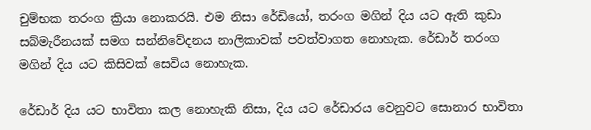චුම්භක තරංග ක්‍රියා නොකරයි. එම නිසා රේඩියෝ, තරංග මගින් දිය යට ඇති කුඩා සබ්මැරීනයක් සමග සන්නිවේදනය නාලිකාවක් පවත්වාගත නොහැක. රේඩාර් තරංග මගින් දිය යට කිසිවක් සෙවිය නොහැක.

රේඩාර් දිය යට භාවිතා කල නොහැකි නිසා, දිය යට රේඩාරය වෙනුවට සොනාර භාවිතා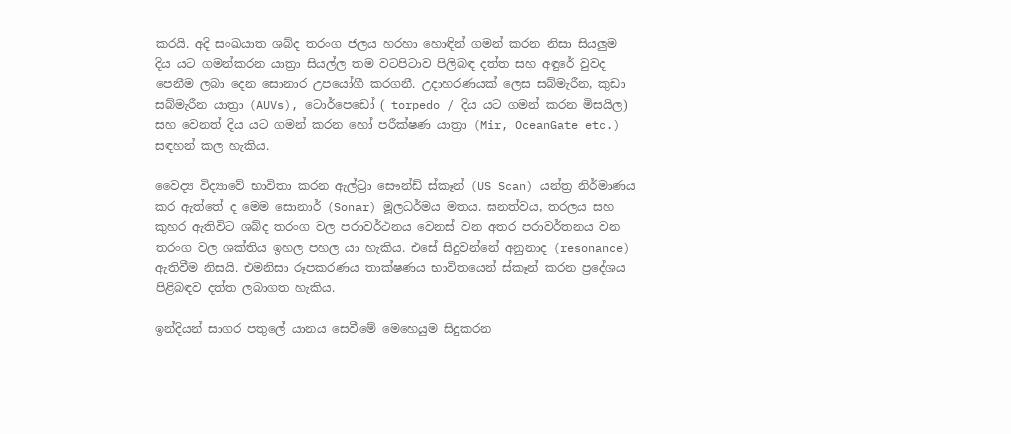කරයි. අදි සංඛයාත ශබ්ද තරංග ජලය හරහා හොඳින් ගමන් කරන නිසා සියලුම දිය යට ගමන්කරන යාත්‍රා සියල්ල තම වටපිටාව පිලිබඳ දත්ත සහ අඳුරේ වුවද පෙනීම ලබා දෙන සොනාර උපයෝගී කරගනී. උදාහරණයක් ලෙස සබ්මැරීන, කුඩා සබ්මැරීන යාත්‍රා (AUVs), ටොර්පෙඩෝ ( torpedo / දිය යට ගමන් කරන මිසයිල) සහ වෙනත් දිය යට ගමන් කරන හෝ පරීක්ෂණ යාත්‍රා (Mir, OceanGate etc.) සඳහන් කල හැකිය.

වෛද්‍ය විද්‍යාවේ භාවිතා කරන ඇල්ට්‍රා සෞන්ඩ් ස්කෑන් (US Scan) යන්ත්‍ර නිර්මාණය කර ඇත්තේ ද මෙම සොනාර් (Sonar) මූලධර්මය මතය. ඝනත්වය, තරලය සහ කුහර ඇතිවිට ශබ්ද තරංග වල පරාවර්ථනය වෙනස් වන අතර පරාවර්තනය වන තරංග වල ශක්තිය ඉහල පහල යා හැකිය. එසේ සිදුවන්නේ අනුනාද (resonance) ඇතිවීම නිසයි. එමනිසා රූපකරණය තාක්ෂණය භාවිතයෙන් ස්කෑන් කරන ප්‍රදේශය පිළිබඳව දත්ත ලබාගත හැකිය.

ඉන්දියන් සාගර පතුලේ යානය සෙවීමේ මෙහෙයුම සිදුකරන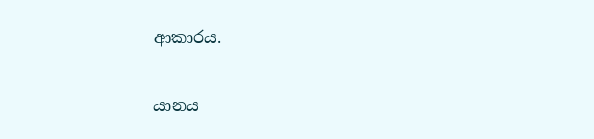ආකාරය.

යානය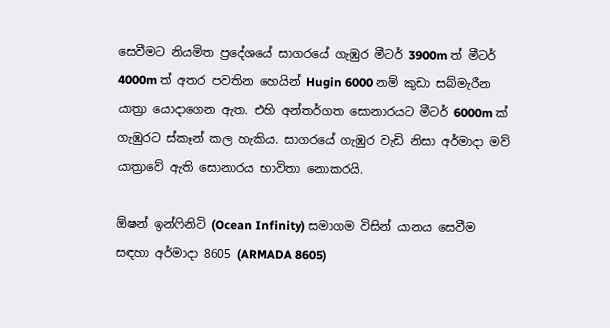සෙවීමට නියමිත ප්‍රදේශයේ සාගරයේ ගැඹුර මීටර් 3900m ත් මීටර් 4000m ත් අතර පවතින හෙයින් Hugin 6000 නම් කුඩා සබ්මැරීන යාත්‍රා යොදාගෙන ඇත. එහි අන්තර්ගත සොනාරයට මීටර් 6000m ක් ගැඹුරට ස්කෑන් කල හැකිය. සාගරයේ ගැඹුර වැඩි නිසා අර්මාදා මව් යාත්‍රාවේ ඇති සොනාරය භාවිතා නොකරයි.

ඕෂන් ඉන්ෆිනිටි (Ocean Infinity) සමාගම විසින් යානය සෙවීම සඳහා අර්මාදා 8605 (ARMADA 8605)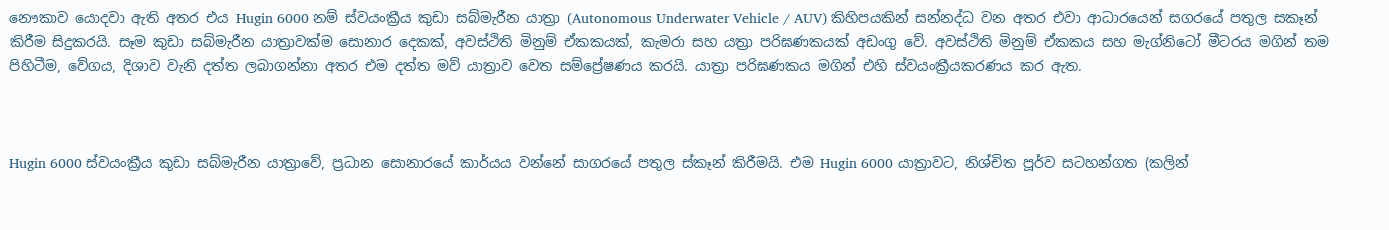නෞකාව යොදවා ඇති අතර එය Hugin 6000 නම් ස්වයංක්‍රීය කුඩා සබ්මැරීන යාත්‍රා (Autonomous Underwater Vehicle / AUV) කිහිපයකින් සන්නද්ධ වන අතර එවා ආධාරයෙන් සගරයේ පතුල සකෑන් කිරීම සිදුකරයි. සෑම කුඩා සබ්මැරීන යාත්‍රාවක්ම සොනාර දෙකක්, අවස්ථිති මිනුම් ඒකකයක්, කැමරා සහ යත්‍රා පරිඝණකයක් අඩංගු වේ. අවස්ථිති මිනුම් ඒකකය සහ මැග්නිටෝ මීටරය මගින් තම පිහිටීම, වේගය, දිශාව වැනි දත්ත ලබාගන්නා අතර එම දත්ත මව් යාත්‍රාව වෙත සම්ප්‍රේෂණය කරයි. යාත්‍රා පරිඝණකය මගින් එහි ස්වයංක්‍රීයකරණය කර ඇත.



Hugin 6000 ස්වයංක්‍රීය කුඩා සබ්මැරීන යාත්‍රාවේ, ප්‍රධාන සොනාරයේ කාර්යය වන්නේ සාගරයේ පතුල ස්කෑන් කිරීමයි. එම Hugin 6000 යාත්‍රාවට, නිශ්චිත පූර්ව සටහන්ගත (කලින්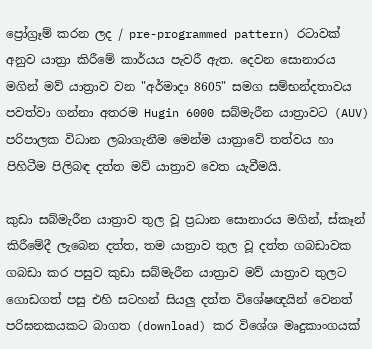ප්‍රෝග්‍රෑම් කරන ලද / pre-programmed pattern) රටාවක් අනුව යාත්‍රා කිරීමේ කාර්යය පැවරී ඇත. දෙවන සොනාරය මගින් මව් යාත්‍රාව වන "අර්මාදා 8605" සමග සම්භන්දතාවය පවත්වා ගන්නා අතරම Hugin 6000 සබ්මැරීන යාත්‍රාවට (AUV) පරිපාලක විධාන ලබාගැනීම මෙන්ම යාත්‍රාවේ තත්වය හා පිහිටීම පිලිබඳ දත්ත මව් යාත්‍රාව වෙත යැවීමයි.

කුඩා සබ්මැරීන යාත්‍රාව තුල වූ ප්‍රධාන සොනාරය මගින්, ස්කෑන් කිරීමේදී ලැබෙන දත්ත, තම යාත්‍රාව තුල වූ දත්ත ගබඩාවක ගබඩා කර පසුව කුඩා සබ්මැරීන යාත්‍රාව මව් යාත්‍රාව තුලට ගොඩගත් පසු එහි සටහන් සියලු දත්ත විශේෂඥයින් වෙනත් පරිඝනකයකට බාගත (download) කර විශේශ මෘදුකාංගයක්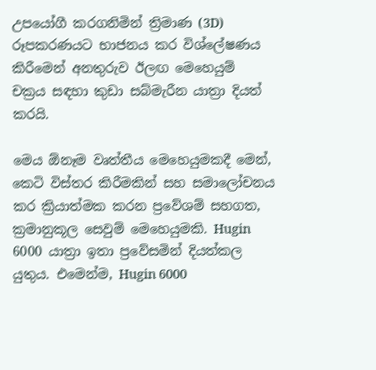උපයෝගී කරගනිමින් ත්‍රිමාණ (3D) රූපකරණයට භාජනය කර විශ්ලේෂණය කිරීමෙන් අනතුරුව ඊලඟ මෙහෙයුම් චක්‍රය සඳහා කුඩා සබ්මැරීන යාත්‍රා දියත් කරයි.

මෙය ඕනෑම වෘත්තීය මෙහෙයුමකදී මෙන්, කෙටි විස්තර කිරීමකින් සහ සමාලෝචනය කර ක්‍රියාත්මක කරන ප්‍රවේශම් සහගත, ක්‍රමානුකූල සෙවුම් මෙහෙයුමකි. Hugin 6000 යාත්‍රා ඉතා ප්‍රවේසමින් දියත්කල යුතුය. එමෙන්ම, Hugin 6000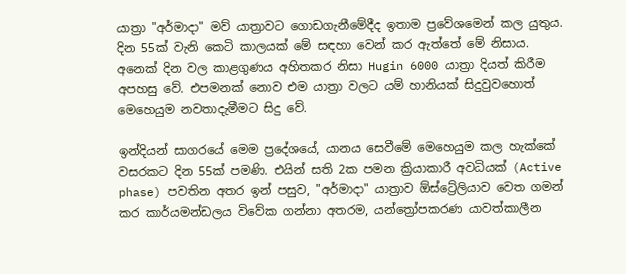යාත්‍රා "අර්මාදා" මව් යාත්‍රාවට ගොඩගැනීමේදීද ඉතාම ප්‍රවේශමෙන් කල යුතුය. දින 55ක් වැනි කෙටි කාලයක් මේ සඳහා වෙන් කර ඇත්තේ මේ නිසාය. අනෙක් දින වල කාළගුණය අහිතකර නිසා Hugin 6000 යාත්‍රා දියත් කිරීම අපහසු වේ. එපමනක් නොව එම යාත්‍රා වලට යම් හානියක් සිදුවුවහොත් මෙහෙයුම නවතාදැමීමට සිදු වේ.

ඉන්දියන් සාගරයේ මෙම ප්‍රදේශයේ, යානය සෙවීමේ මෙහෙයුම කල හැක්කේ වසරකට දින 55ක් පමණි. එයින් සති 2ක පමන ක්‍රියාකාරී අවධියක් (Active phase) පවතින අතර ඉන් පසුව, "අර්මාදා" යාත්‍රාව ඕස්ට්‍රේලියාව වෙත ගමන් කර කාර්යමන්ඩලය විවේක ගන්නා අතරම, යන්ත්‍රෝපකරණ යාවත්කාලීන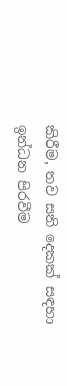කිරීම, තව සති දෙකක් සඳහා ඉන්ධන පිරවීම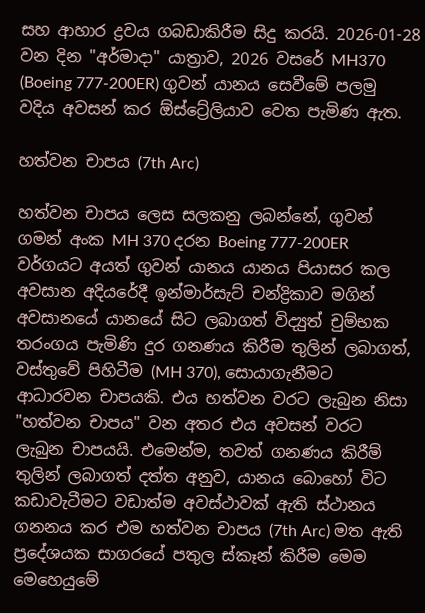සහ ආහාර ද්‍රවය ගබඩාකිරීම සිදු කරයි. 2026-01-28 වන දින "අර්මාදා" යාත්‍රාව, 2026 වසරේ MH370 (Boeing 777-200ER) ගුවන් යානය සෙවීමේ පලමු වදිය අවසන් කර ඕස්ට්‍රේලියාව වෙත පැමිණ ඇත.

හත්වන චාපය (7th Arc)

හත්වන චාපය ලෙස සලකනු ලබන්නේ, ගුවන් ගමන් අංක MH 370 දරන Boeing 777-200ER වර්ගයට අයත් ගුවන් යානය යානය පියාසර කල අවසාන අදියරේදී ඉන්මාර්සැට් චන්ද්‍රිකාව මගින් අවසානයේ යානයේ සිට ලබාගත් විද්‍යුත් චුම්භක තරංගය පැමිණි දුර ගනණය කිරීම තුලින් ලබාගත්, වස්තුවේ පිහිටීම (MH 370), සොයාගැනීමට ආධාරවන චාපයකි. එය හත්වන වරට ලැබුන නිසා "හත්වන චාපය" වන අතර එය අවසන් වරට ලැබුන චාපයයි. එමෙන්ම, තවත් ගනණය කිරීම් තුලින් ලබාගත් දත්ත අනුව, යානය බොහෝ විට කඩාවැටීමට වඩාත්ම අවස්ථාවක් ඇති ස්ථානය ගනනය කර එම හත්වන චාපය (7th Arc) මත ඇති ප්‍රදේශයක සාගරයේ පතුල ස්කෑන් කිරීම මෙම මෙහෙයුමේ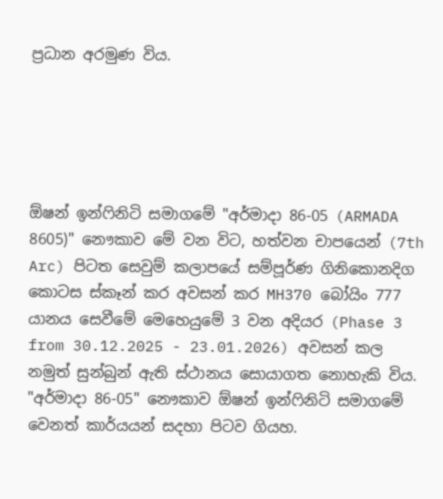ප්‍රධාන අරමුණ විය.





ඕෂන් ඉන්ෆිනිටි සමාගමේ "අර්මාදා 86-05 (ARMADA 8605)" නෞකාව මේ වන විට, හත්වන චාපයෙන් (7th Arc) පිටත සෙවුම් කලාපයේ සම්පූර්ණ ගිනිකොනදිග කොටස ස්කෑන් කර අවසන් කර MH370 බෝයිං 777 යානය සෙවීමේ මෙහෙයුමේ 3 වන අදියර (Phase 3 from 30.12.2025 - 23.01.2026) අවසන් කල නමුත් සුන්බුන් ඇති ස්ථානය සොයාගත නොහැකි විය. "අර්මාදා 86-05" නෞකාව ඕෂන් ඉන්ෆිනිටි සමාගමේ වෙනත් කාර්යයන් සදහා පිටව ගියහ.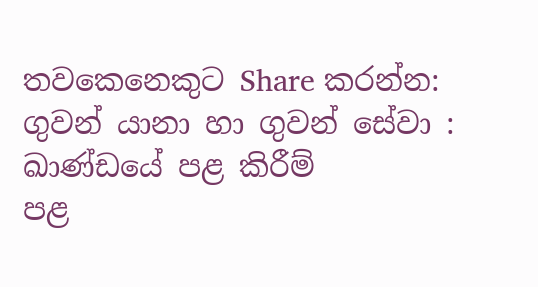තවකෙනෙකුට Share කරන්න:
ගුවන් යානා හා ගුවන් සේවා : ඛාණ්ඩයේ පළ කිරීම්
පළ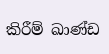කිරීම් ඛාණ්ඩ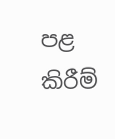පළ කිරීම්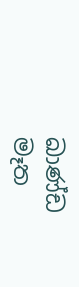ඛාණ්ඩ
මෑත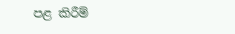පළ කිරීම්